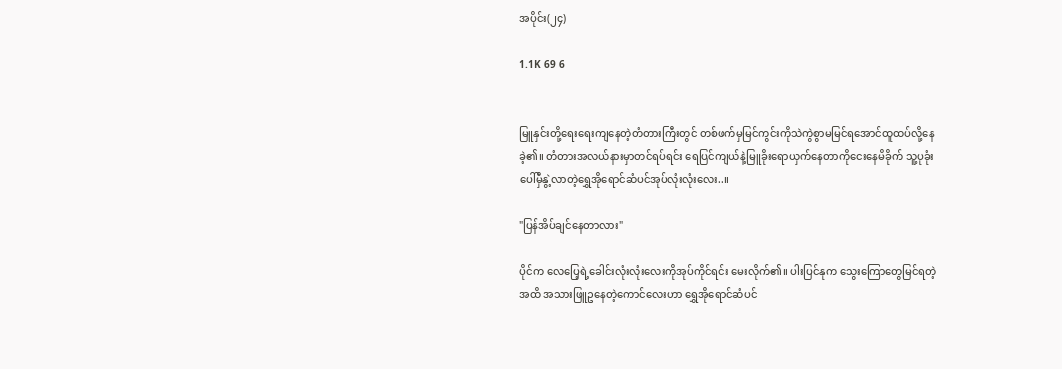အပိုင်း(၂၄)

1.1K 69 6


မြူနှင်းတို့ရေးရေးကျနေတဲ့တံတားကြီးတွင် တစ်ဖက်မှမြင်ကွင်းကိုသဲကွဲစွာမမြင်ရအောင်ထူထပ်လို့နေခဲ့၏။ ‌တံတားအလယ်နားမှာတင်ရပ်ရင်း ရေပြင်ကျယ်နဲ့မြူခိုးရောယှက်နေတာကိုငေးနေမိခိုက် သူ့ပုခုံးပေါ်မှီနွဲ့လာတဲ့ရွှေအိုရောင်ဆံပင်အုပ်လုံးလုံးလေး..။

"ပြန်အိပ်ချင်နေတာလား"

ပိုင်က လေပြေ့ရဲ့ခေါင်းလုံးလုံးလေးကိုအုပ်ကိုင်ရင်း မေးလိုက်၏။ ပါးပြင်နုက သွေးကြောတွေမြင်ရတဲ့အထိ အသားဖြူဥနေတဲ့ကောင်လေးဟာ ရွှေအိုရောင်ဆံပင်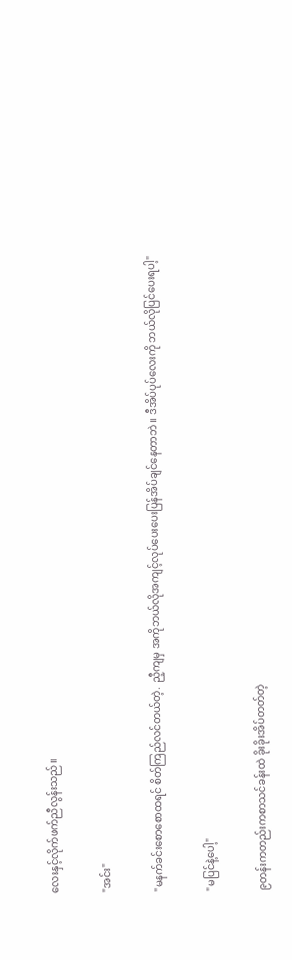လေးနှင့်လိုက်ဖက်ညီလွန်းသည်။

"အင်း"

"မနက်ခင်းစောစောထရင် စိတ်ကြည်လင်တယ်တဲ့. ညီ့ကျမှ အကိုဘယ်လိုအကျင့်လုပ်ပေးပေးပြန်အိပ်ချင်နေတာဘဲ။ ဒီအိပ်ပုပ်လေးကို ဘယ်လိုပြင်ပေးရပါ့"

"မပြင်‌နဲ့ပေါ့"

၉တန်းကတည်းကစာသင်ခန်းထဲ ခိုးခိုးအိပ်တတ်တဲ့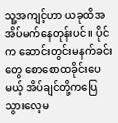သူ့အကျင့်ဟာ ယခုထိအအိပ်မက်နေတုန်းပင်။ ပိုင်က ဆောင်းတွင်းမနက်ခင်းတွေ စောစောထခိုင်းပေမယ့် အိပ်ချင်‌တို့ကပြေသွားလေ့မ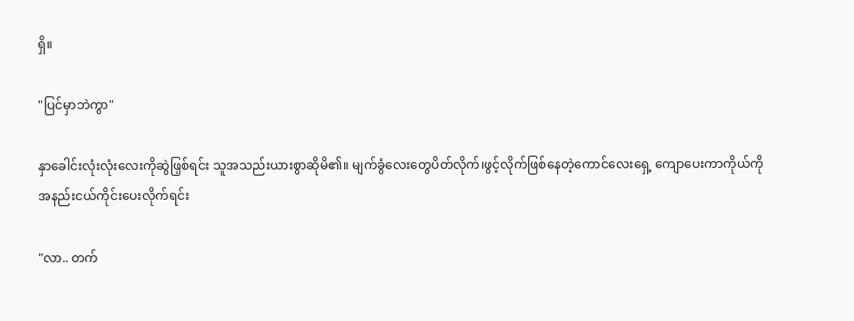ရှိ။

"ပြင်မှာဘဲကွာ"

နှာခေါင်းလုံးလုံးလေးကိုဆွဲဖြှစ်ရင်း သူအသည်းယားစွာဆိုမိ၏။ မျက်ခွံလေးတွေပိတ်လိုက်၊ဖွင့်လိုက်ဖြစ်နေတဲ့ကောင်လေးရှေ့ ကျောပေးကာကိုယ်ကိုအနည်းငယ်ကိုင်းပေးလိုက်ရင်း

"လာ.. တက်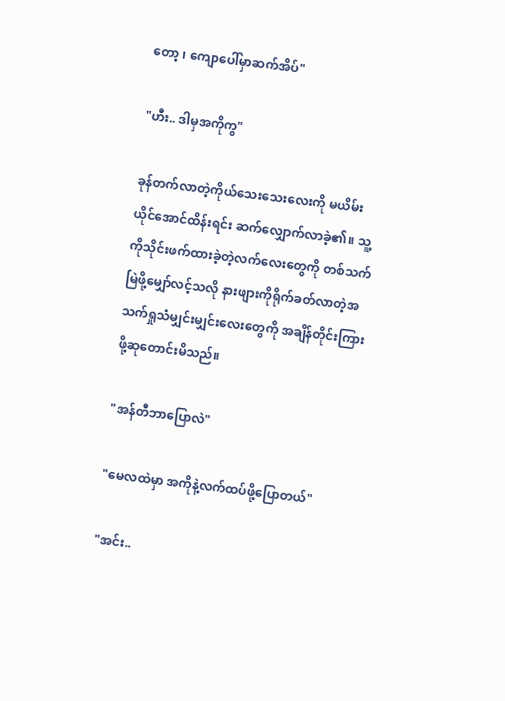တော့ ၊ ကျောပေါ်မှာဆက်အိပ်"

"ဟီး.. ဒါမှအကိုကွ"

ခုန်တက်လာတဲ့ကိုယ်သေးသေးလေးကို မယိမ်းယိုင်အောင်ထိန်းရင်း ဆက်လျှောက်လာခဲ့၏။ သူ့ကိုသိုင်းဖက်ထားခဲ့တဲ့လက်လေးတွေကို တစ်သက်မြဲဖို့မျှော်လင့်သလို နားဖျားကိုရိုက်ခတ်လာတဲ့အသက်ရှုသံမျှင်းမျှင်းလေးတွေကို အချိန်တိုင်းကြားဖို့ဆုတောင်းမိသည်။

"အန်တီဘာပြောလဲ"

"မေလထဲမှာ အကိုနဲ့လက်ထပ်ဖို့ပြောတယ်"

"အင်း..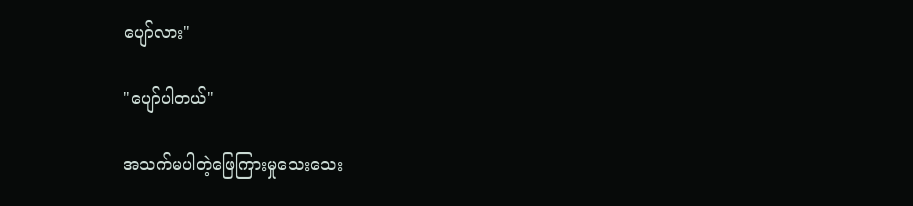ပျော်လား"

"ပျော်ပါတယ်"

အသက်မပါတဲ့ဖြေကြားမှုသေးသေး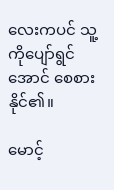လေးကပင် သူ့ကိုပျော်ရွင်အောင် စေစားနိုင်၏။

မောင့်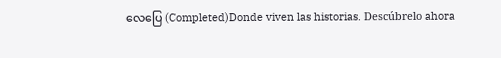လေပြေ (Completed)Donde viven las historias. Descúbrelo ahora